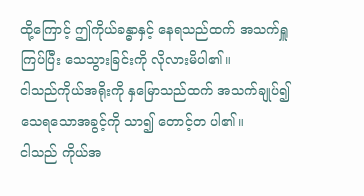ထို့ကြောင့် ဤကိုယ်ခန္ဓာနှင့် နေရသည်ထက် အသက်ရှူကြပ်ပြီး သေသွားခြင်းကို လိုလားမိပါ၏။
ငါသည်ကိုယ်အရိုးကို နှမြောသည်ထက် အသက်ချုပ်၍သေရသောအခွင့်ကို သာ၍ တောင့်တ ပါ၏။
ငါသည် ကိုယ်အ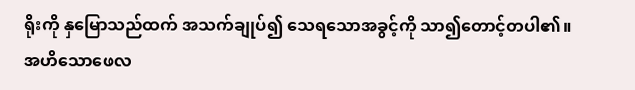ရိုးကို နှမြောသည်ထက် အသက်ချုပ်၍ သေရသောအခွင့်ကို သာ၍တောင့်တပါ၏။
အဟိသောဖေလ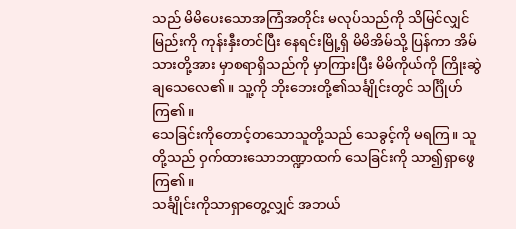သည် မိမိပေးသောအကြံအတိုင်း မလုပ်သည်ကို သိမြင်လျှင် မြည်းကို ကုန်းနှီးတင်ပြီး နေရင်းမြို့ရှိ မိမိအိမ်သို့ ပြန်ကာ အိမ်သားတို့အား မှာစရာရှိသည်ကို မှာကြားပြီး မိမိကိုယ်ကို ကြိုးဆွဲချသေလေ၏။ သူ့ကို ဘိုးဘေးတို့၏သင်္ချိုင်းတွင် သင်္ဂြိုဟ်ကြ၏။
သေခြင်းကိုတောင့်တသောသူတို့သည် သေခွင့်ကို မရကြ။ သူတို့သည် ဝှက်ထားသောဘဏ္ဍာထက် သေခြင်းကို သာ၍ရှာဖွေကြ၏။
သင်္ချိုင်းကိုသာရှာတွေ့လျှင် အဘယ်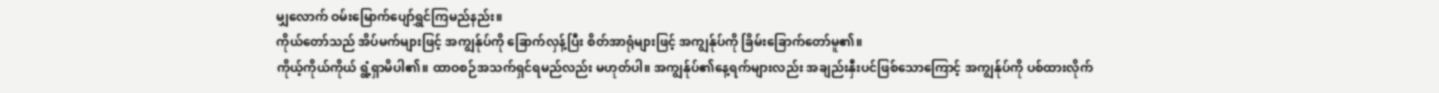မျှလောက် ဝမ်းမြောက်ပျော်ရွှင်ကြမည်နည်း။
ကိုယ်တော်သည် အိပ်မက်များဖြင့် အကျွန်ုပ်ကို ခြောက်လှန့်ပြီး စိတ်အာရုံများဖြင့် အကျွန်ုပ်ကို ခြိမ်းခြောက်တော်မူ၏။
ကိုယ့်ကိုယ်ကိုယ် ရွံ့ရှာမိပါ၏။ ထာဝစဉ်အသက်ရှင်ရမည်လည်း မဟုတ်ပါ။ အကျွန်ုပ်၏နေ့ရက်များလည်း အချည်းနှီးပင်ဖြစ်သောကြောင့် အကျွန်ုပ်ကို ပစ်ထားလိုက်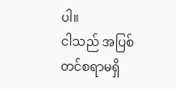ပါ။
ငါသည် အပြစ်တင်စရာမရှိ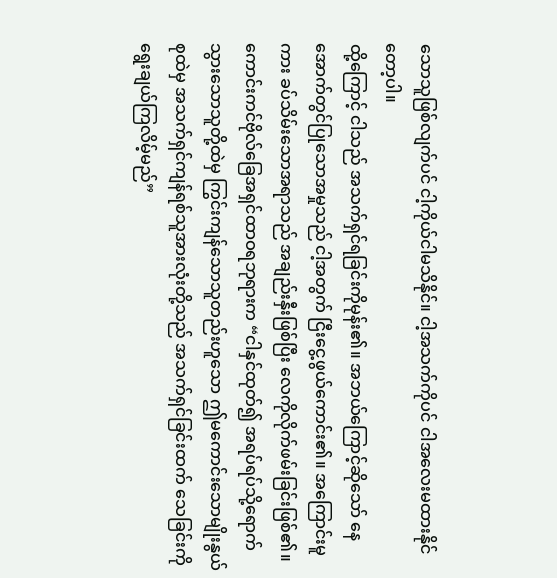သောသူဖြစ်လျက်ပင် ငါ့ကိုယ်ငါမသိနိုင်။ ငါ့အသက်ကိုပင် ငါအလေးမထားနိုင်တော့ပါ။
ထို့ကြောင့် ငါသည် အသက်ရှင်ရခြင်းကိုမုန်း၏။ အဘယ်ကြောင့်ဆိုသော် နေအောက်တွင်ပြုသောအမှုသည် ငါ့အတွက် ငြီးငွေ့ဖွယ်ကောင်း၏။ အကြောင်းမူကား ခပ်သိမ်းသောအရာသည် အချည်းနှီးဖြစ်ပြီး လေကိုလိုက်ဖမ်းခြင်းဖြစ်၏။
ကောင်းကင်ဗိုလ်ခြေအရှင်ထာဝရဘုရားက “ငါနှင်ထုတ်၍ အရပ်ရပ်သို့ရောက်သွားသောသူတို့ထဲမှ ကြွင်းကျန်သောသူတည်းဟူသော ဤမကောင်းသောမျိုးနွယ်စုထဲမှ အသက်ရှင်ကျန်ရစ်သူအားလုံးတို့သည် အသက်ရှင်ခြင်းထက် သေခြင်းကိုရွေးချယ်ကြလိမ့်မည်”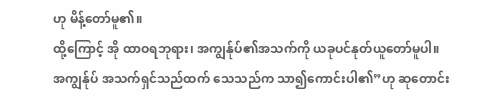ဟု မိန့်တော်မူ၏။
ထို့ကြောင့် အို ထာဝရဘုရား၊ အကျွန်ုပ်၏အသက်ကို ယခုပင်နုတ်ယူတော်မူပါ။ အကျွန်ုပ် အသက်ရှင်သည်ထက် သေသည်က သာ၍ကောင်းပါ၏”ဟု ဆုတောင်း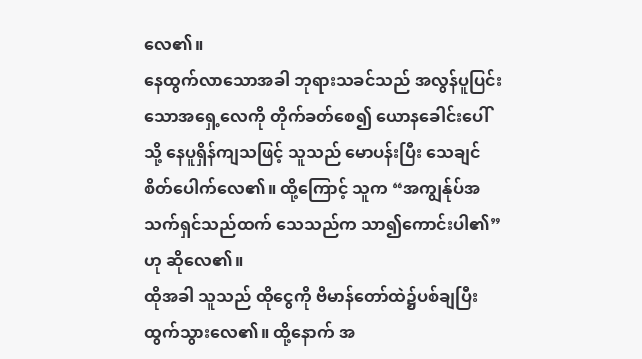လေ၏။
နေထွက်လာသောအခါ ဘုရားသခင်သည် အလွန်ပူပြင်းသောအရှေ့လေကို တိုက်ခတ်စေ၍ ယောနခေါင်းပေါ်သို့ နေပူရှိန်ကျသဖြင့် သူသည် မောပန်းပြီး သေချင်စိတ်ပေါက်လေ၏။ ထို့ကြောင့် သူက “အကျွန်ုပ်အသက်ရှင်သည်ထက် သေသည်က သာ၍ကောင်းပါ၏”ဟု ဆိုလေ၏။
ထိုအခါ သူသည် ထိုငွေကို ဗိမာန်တော်ထဲ၌ပစ်ချပြီး ထွက်သွားလေ၏။ ထို့နောက် အ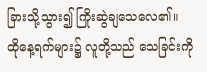ခြားသို့သွား၍ ကြိုးဆွဲချသေလေ၏။
ထိုနေ့ရက်များ၌ လူတို့သည် သေခြင်းကို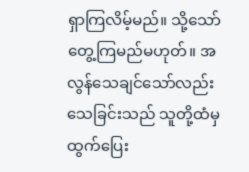ရှာကြလိမ့်မည်။ သို့သော် တွေ့ကြမည်မဟုတ်။ အလွန်သေချင်သော်လည်း သေခြင်းသည် သူတို့ထံမှ ထွက်ပြေး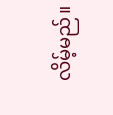လိမ့်မည်။